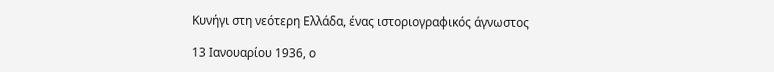Κυνήγι στη νεότερη Ελλάδα, ένας ιστοριογραφικός άγνωστος

13 Ιανουαρίου 1936, ο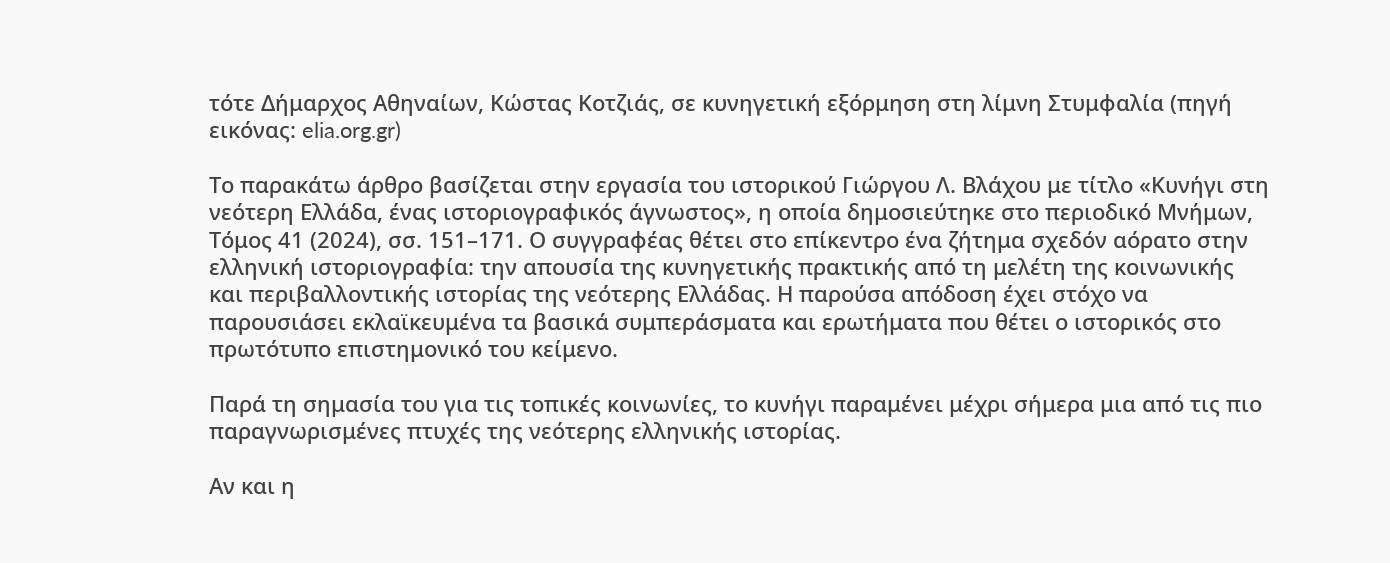τότε Δήμαρχος Αθηναίων, Κώστας Κοτζιάς, σε κυνηγετική εξόρμηση στη λίμνη Στυμφαλία (πηγή εικόνας: elia.org.gr)

Το παρακάτω άρθρο βασίζεται στην εργασία του ιστορικού Γιώργου Λ. Βλάχου με τίτλο «Κυνήγι στη νεότερη Ελλάδα, ένας ιστοριογραφικός άγνωστος», η οποία δημοσιεύτηκε στο περιοδικό Μνήμων, Τόμος 41 (2024), σσ. 151–171. Ο συγγραφέας θέτει στο επίκεντρο ένα ζήτημα σχεδόν αόρατο στην ελληνική ιστοριογραφία: την απουσία της κυνηγετικής πρακτικής από τη μελέτη της κοινωνικής και περιβαλλοντικής ιστορίας της νεότερης Ελλάδας. Η παρούσα απόδοση έχει στόχο να παρουσιάσει εκλαϊκευμένα τα βασικά συμπεράσματα και ερωτήματα που θέτει ο ιστορικός στο πρωτότυπο επιστημονικό του κείμενο.

Παρά τη σημασία του για τις τοπικές κοινωνίες, το κυνήγι παραμένει μέχρι σήμερα μια από τις πιο παραγνωρισμένες πτυχές της νεότερης ελληνικής ιστορίας.

Αν και η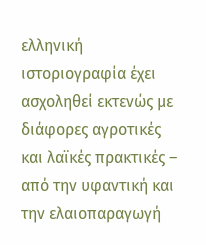ελληνική ιστοριογραφία έχει ασχοληθεί εκτενώς με διάφορες αγροτικές και λαϊκές πρακτικές – από την υφαντική και την ελαιοπαραγωγή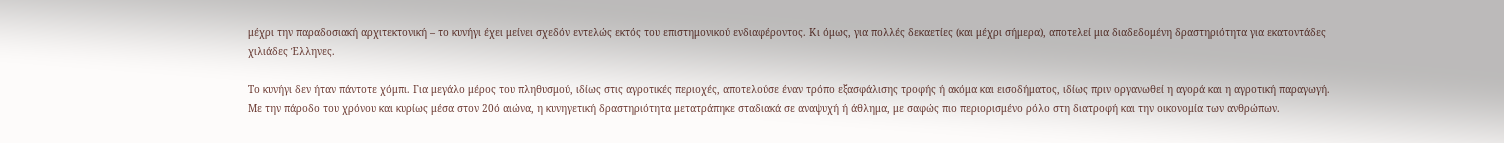μέχρι την παραδοσιακή αρχιτεκτονική – το κυνήγι έχει μείνει σχεδόν εντελώς εκτός του επιστημονικού ενδιαφέροντος. Κι όμως, για πολλές δεκαετίες (και μέχρι σήμερα), αποτελεί μια διαδεδομένη δραστηριότητα για εκατοντάδες χιλιάδες Έλληνες.

Το κυνήγι δεν ήταν πάντοτε χόμπι. Για μεγάλο μέρος του πληθυσμού, ιδίως στις αγροτικές περιοχές, αποτελούσε έναν τρόπο εξασφάλισης τροφής ή ακόμα και εισοδήματος, ιδίως πριν οργανωθεί η αγορά και η αγροτική παραγωγή. Με την πάροδο του χρόνου και κυρίως μέσα στον 20ό αιώνα, η κυνηγετική δραστηριότητα μετατράπηκε σταδιακά σε αναψυχή ή άθλημα, με σαφώς πιο περιορισμένο ρόλο στη διατροφή και την οικονομία των ανθρώπων.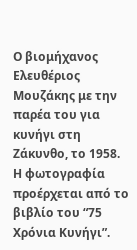Ο βιομήχανος Ελευθέριος Μουζάκης με την παρέα του για κυνήγι στη Ζάκυνθο, το 1958. Η φωτογραφία προέρχεται από το βιβλίο του “75 Χρόνια Κυνήγι”.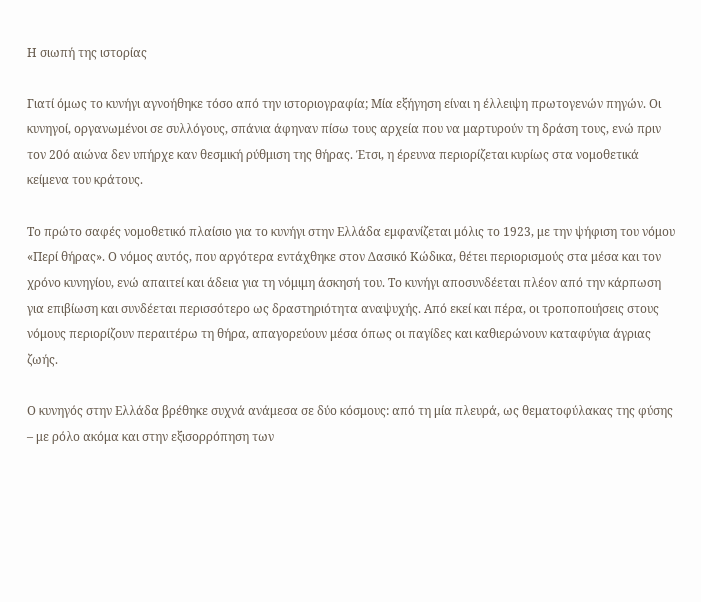Η σιωπή της ιστορίας

Γιατί όμως το κυνήγι αγνοήθηκε τόσο από την ιστοριογραφία; Μία εξήγηση είναι η έλλειψη πρωτογενών πηγών. Οι κυνηγοί, οργανωμένοι σε συλλόγους, σπάνια άφηναν πίσω τους αρχεία που να μαρτυρούν τη δράση τους, ενώ πριν τον 20ό αιώνα δεν υπήρχε καν θεσμική ρύθμιση της θήρας. Έτσι, η έρευνα περιορίζεται κυρίως στα νομοθετικά κείμενα του κράτους.

Το πρώτο σαφές νομοθετικό πλαίσιο για το κυνήγι στην Ελλάδα εμφανίζεται μόλις το 1923, με την ψήφιση του νόμου «Περί θήρας». Ο νόμος αυτός, που αργότερα εντάχθηκε στον Δασικό Κώδικα, θέτει περιορισμούς στα μέσα και τον χρόνο κυνηγίου, ενώ απαιτεί και άδεια για τη νόμιμη άσκησή του. Το κυνήγι αποσυνδέεται πλέον από την κάρπωση για επιβίωση και συνδέεται περισσότερο ως δραστηριότητα αναψυχής. Από εκεί και πέρα, οι τροποποιήσεις στους νόμους περιορίζουν περαιτέρω τη θήρα, απαγορεύουν μέσα όπως οι παγίδες και καθιερώνουν καταφύγια άγριας ζωής.

Ο κυνηγός στην Ελλάδα βρέθηκε συχνά ανάμεσα σε δύο κόσμους: από τη μία πλευρά, ως θεματοφύλακας της φύσης – με ρόλο ακόμα και στην εξισορρόπηση των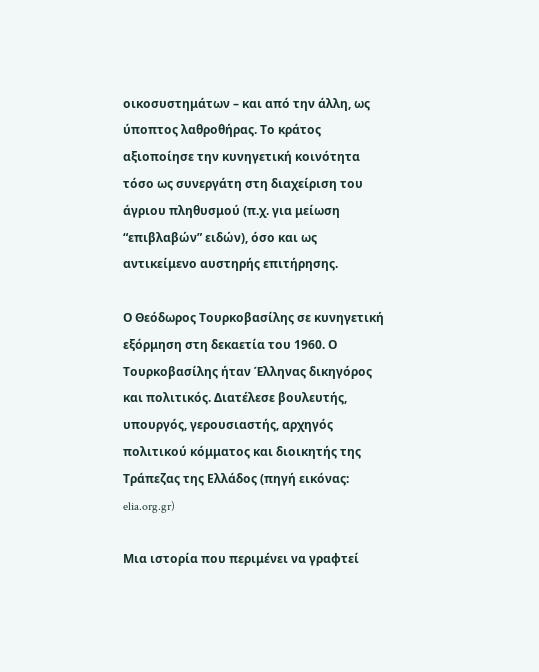οικοσυστημάτων – και από την άλλη, ως ύποπτος λαθροθήρας. Το κράτος αξιοποίησε την κυνηγετική κοινότητα τόσο ως συνεργάτη στη διαχείριση του άγριου πληθυσμού (π.χ. για μείωση “επιβλαβών” ειδών), όσο και ως αντικείμενο αυστηρής επιτήρησης.

Ο Θεόδωρος Τουρκοβασίλης σε κυνηγετική εξόρμηση στη δεκαετία του 1960. Ο Τουρκοβασίλης ήταν Έλληνας δικηγόρος και πολιτικός. Διατέλεσε βουλευτής, υπουργός, γερουσιαστής, αρχηγός πολιτικού κόμματος και διοικητής της Τράπεζας της Ελλάδος (πηγή εικόνας: elia.org.gr)

Μια ιστορία που περιμένει να γραφτεί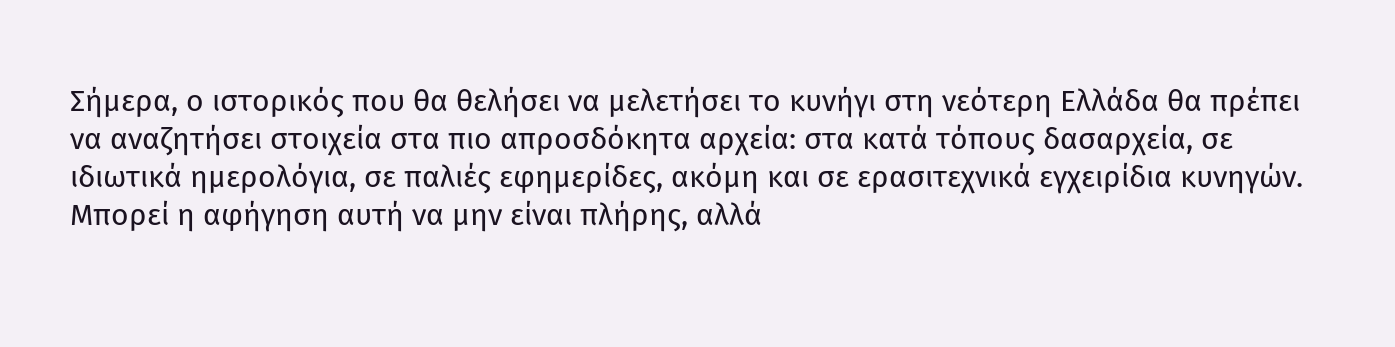Σήμερα, ο ιστορικός που θα θελήσει να μελετήσει το κυνήγι στη νεότερη Ελλάδα θα πρέπει να αναζητήσει στοιχεία στα πιο απροσδόκητα αρχεία: στα κατά τόπους δασαρχεία, σε ιδιωτικά ημερολόγια, σε παλιές εφημερίδες, ακόμη και σε ερασιτεχνικά εγχειρίδια κυνηγών. Μπορεί η αφήγηση αυτή να μην είναι πλήρης, αλλά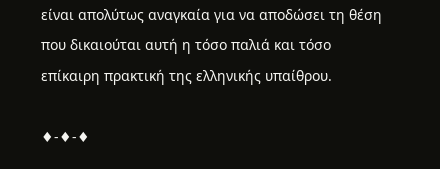είναι απολύτως αναγκαία για να αποδώσει τη θέση που δικαιούται αυτή η τόσο παλιά και τόσο επίκαιρη πρακτική της ελληνικής υπαίθρου.

♦-♦-♦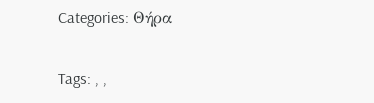Categories: Θήρα

Tags: , ,